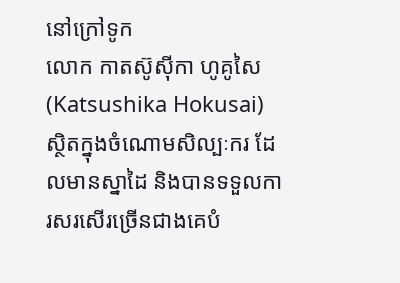នៅក្រៅទូក
លោក កាតស៊ូស៊ីកា ហូគូសៃ(Katsushika Hokusai) ស្ថិតក្នុងចំណោមសិល្បៈករ ដែលមានស្នាដៃ និងបានទទួលការសរសើរច្រើនជាងគេបំ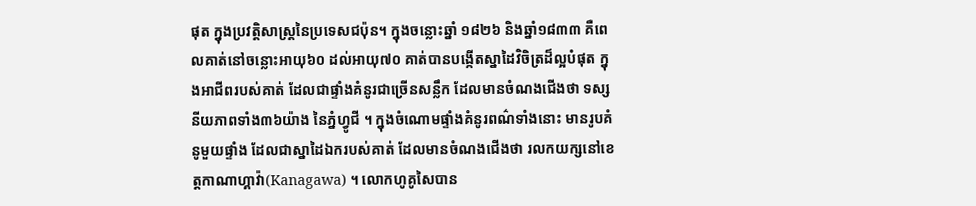ផុត ក្នុងប្រវត្តិសាស្ត្រនៃប្រទេសជប៉ុន។ ក្នុងចន្លោះឆ្នាំ ១៨២៦ និងឆ្នាំ១៨៣៣ គឺពេលគាត់នៅចន្លោះអាយុ៦០ ដល់អាយុ៧០ គាត់បានបង្កើតស្នាដៃវិចិត្រដ៏ល្អបំផុត ក្នុងអាជីពរបស់គាត់ ដែលជាផ្ទាំងគំនូរជាច្រើនសន្លឹក ដែលមានចំណងជើងថា ទស្សនីយភាពទាំង៣៦យ៉ាង នៃភ្នំហ្វូជី ។ ក្នុងចំណោមផ្ទាំងគំនូរពណ៌ទាំងនោះ មានរូបគំនូមួយផ្ទាំង ដែលជាស្នាដៃឯករបស់គាត់ ដែលមានចំណងជើងថា រលកយក្សនៅខេត្តកាណាហ្គាវ៉ា(Kanagawa) ។ លោកហូគូសៃបាន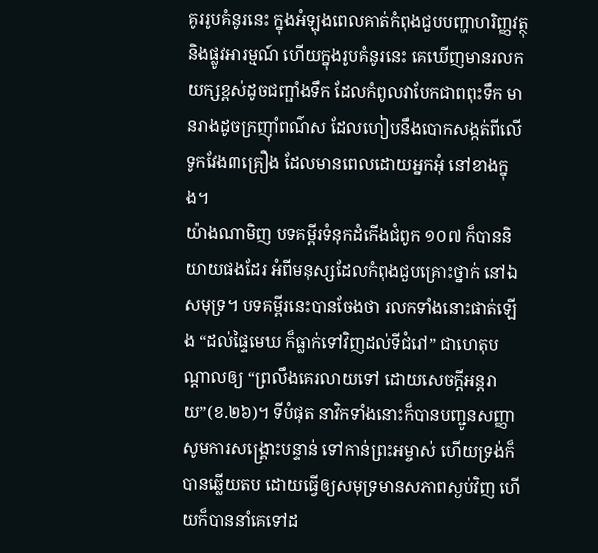គូររូបគំនូរនេះ ក្នុងអំឡុងពេលគាត់កំពុងជួបបញ្ហាហរិញ្ញវត្ថុ និងផ្លូវអារម្មណ៍ ហើយក្នុងរូបគំនូរនេះ គេឃើញមានរលកយក្សខ្ពស់ដូចជញ្ផាំងទឹក ដែលកំពូលវាបែកជាពពុះទឹក មានរាងដូចក្រញ៉ាំពណ៌ស ដែលហៀបនឹងបោកសង្កត់ពីលើទូកវែង៣គ្រឿង ដែលមានពេលដោយអ្នកអុំ នៅខាងក្នុង។
យ៉ាងណាមិញ បទគម្ពីរទំនុកដំកើងជំពូក ១០៧ ក៏បាននិយាយផងដែរ អំពីមនុស្សដែលកំពុងជួបគ្រោះថ្នាក់ នៅឯសមុទ្រ។ បទគម្ពីរនេះបានចែងថា រលកទាំងនោះផាត់ឡើង “ដល់ផ្ទៃមេឃ ក៏ធ្លាក់ទៅវិញដល់ទីជំរៅ” ជាហេតុបណ្តាលឲ្យ “ព្រលឹងគេរលាយទៅ ដោយសេចក្តីអន្តរាយ”(ខ.២៦)។ ទីបំផុត នាវិកទាំងនោះក៏បានបញ្ជូនសញ្ញាសូមការសង្រ្គោះបន្ទាន់ ទៅកាន់ព្រះអម្ចាស់ ហើយទ្រង់ក៏បានឆ្លើយតប ដោយធ្វើឲ្យសមុទ្រមានសភាពស្ងប់វិញ ហើយក៏បាននាំគេទៅដ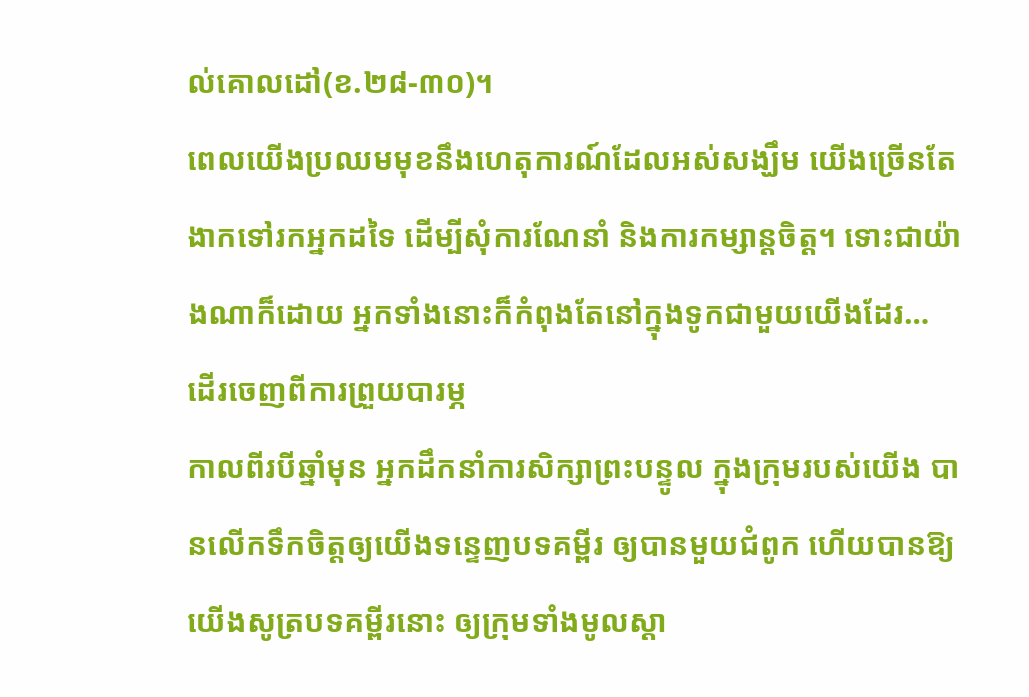ល់គោលដៅ(ខ.២៨-៣០)។
ពេលយើងប្រឈមមុខនឹងហេតុការណ៍ដែលអស់សង្ឃឹម យើងច្រើនតែងាកទៅរកអ្នកដទៃ ដើម្បីសុំការណែនាំ និងការកម្សាន្តចិត្ត។ ទោះជាយ៉ាងណាក៏ដោយ អ្នកទាំងនោះក៏កំពុងតែនៅក្នុងទូកជាមួយយើងដែរ…
ដើរចេញពីការព្រួយបារម្ភ
កាលពីរបីឆ្នាំមុន អ្នកដឹកនាំការសិក្សាព្រះបន្ទូល ក្នុងក្រុមរបស់យើង បានលើកទឹកចិត្តឲ្យយើងទន្ទេញបទគម្ពីរ ឲ្យបានមួយជំពូក ហើយបានឱ្យយើងសូត្របទគម្ពីរនោះ ឲ្យក្រុមទាំងមូលស្តា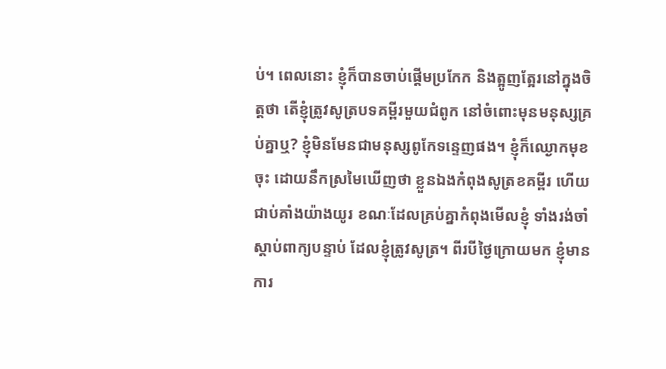ប់។ ពេលនោះ ខ្ញុំក៏បានចាប់ផ្តើមប្រកែក និងត្អូញត្អែរនៅក្នុងចិត្តថា តើខ្ញុំត្រូវសូត្របទគម្ពីរមួយជំពូក នៅចំពោះមុនមនុស្សគ្រប់គ្នាឬ? ខ្ញុំមិនមែនជាមនុស្សពូកែទន្ទេញផង។ ខ្ញុំក៏ឈ្ងោកមុខចុះ ដោយនឹកស្រមៃឃើញថា ខ្លួនឯងកំពុងសូត្រខគម្ពីរ ហើយជាប់គាំងយ៉ាងយូរ ខណៈដែលគ្រប់គ្នាកំពុងមើលខ្ញុំ ទាំងរង់ចាំស្តាប់ពាក្យបន្ទាប់ ដែលខ្ញុំត្រូវសូត្រ។ ពីរបីថ្ងៃក្រោយមក ខ្ញុំមានការ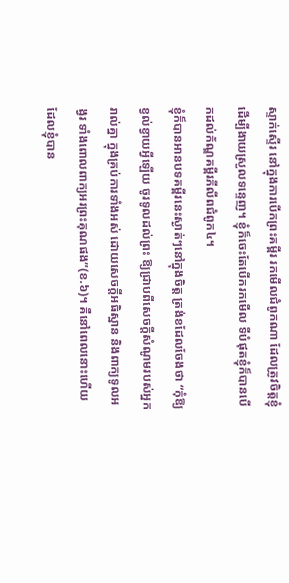ស្ទាក់ស្ទើរ នៅក្នុងការបើកព្រះគម្ពីរ រកមើលជំពូកណា ដែលត្រូវចិត្តខ្ញុំ ដើម្បីងាយស្រួលទន្ទេញ។ ខ្ញុំក៏ចេះតែបើករកមើល ទីបំផុតខ្ញុំក៏បានបើកដល់ក័ណ្ឌគម្ពីរភីលីពជំពូក៤។
ខ្ញុំក៏បានអានបទគម្ពីរនេះស្ងាត់ៗនៅក្នុងចិត្ត ត្រង់ខដែលចែងថា “កុំឱ្យខ្វល់ខ្វាយអ្វីឡើយ ចូរទូលដល់ព្រះ ឱ្យជ្រាបពីសេចក្តីសំណូមរបស់អ្នករាល់គ្នា ក្នុងគ្រប់ការទាំងអស់ ដោយសេចក្តីអធិស្ឋាន និងពាក្យទូលអង្វរ ទាំងពោលពាក្យអរព្រះគុណផង”(ខ.៦)។ គឺនៅពេលនោះហើយ ដែលខ្ញុំបាន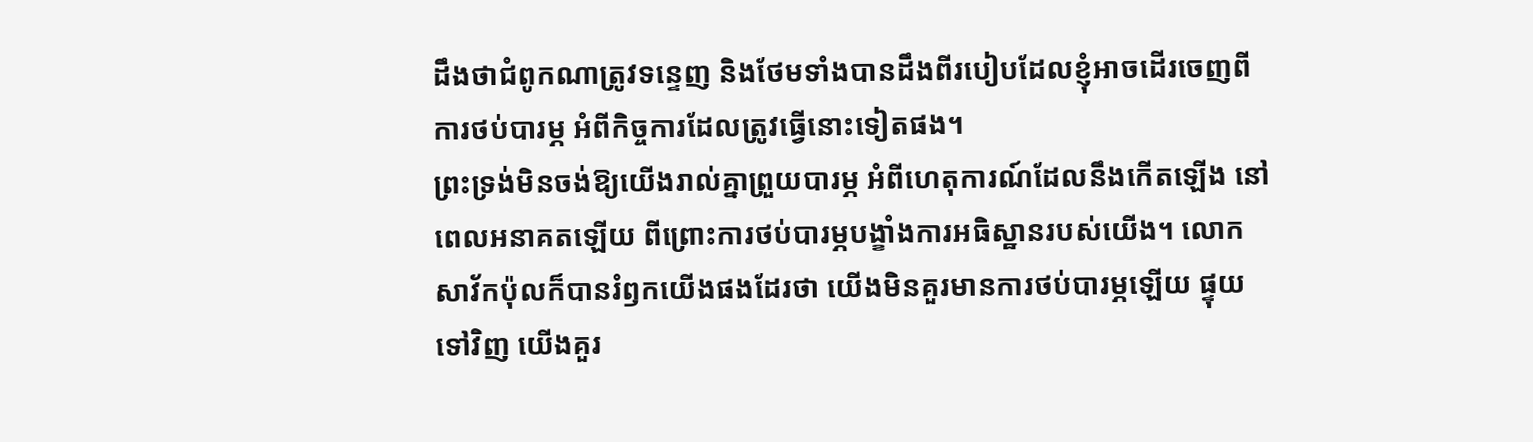ដឹងថាជំពូកណាត្រូវទន្ទេញ និងថែមទាំងបានដឹងពីរបៀបដែលខ្ញុំអាចដើរចេញពីការថប់បារម្ភ អំពីកិច្ចការដែលត្រូវធ្វើនោះទៀតផង។
ព្រះទ្រង់មិនចង់ឱ្យយើងរាល់គ្នាព្រួយបារម្ភ អំពីហេតុការណ៍ដែលនឹងកើតឡើង នៅពេលអនាគតឡើយ ពីព្រោះការថប់បារម្ភបង្ខាំងការអធិស្ឋានរបស់យើង។ លោកសាវ័កប៉ុលក៏បានរំឭកយើងផងដែរថា យើងមិនគួរមានការថប់បារម្ភឡើយ ផ្ទុយទៅវិញ យើងគួរ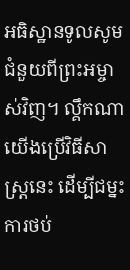អធិស្ឋានទូលសូមជំនួយពីព្រះអម្ចាស់វិញ។ ល្គឹកណាយើងប្រើវិធីសាស្រ្តនេះ ដើម្បីជម្នះការថប់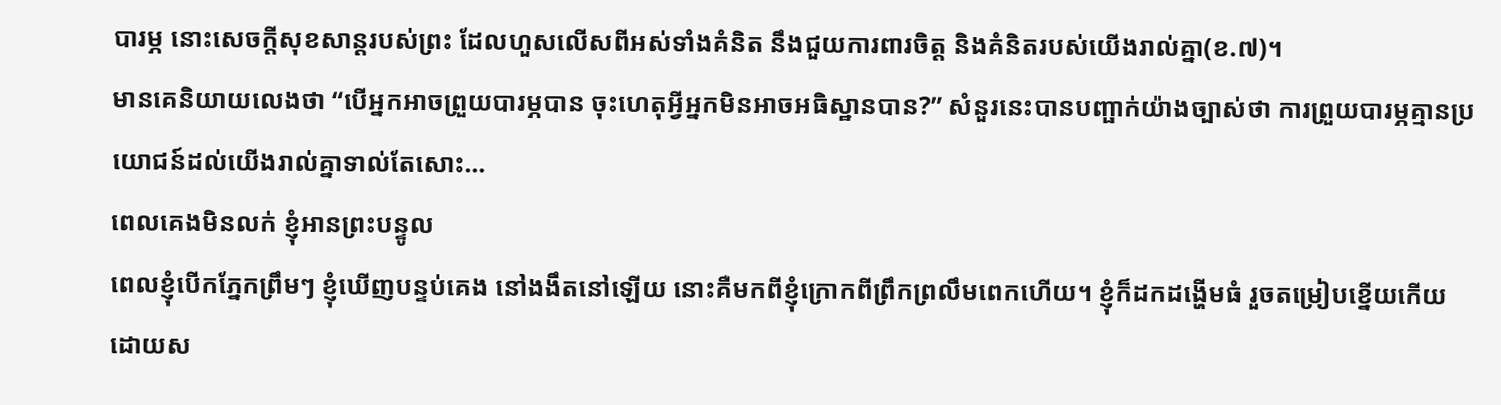បារម្ភ នោះសេចក្តីសុខសាន្តរបស់ព្រះ ដែលហួសលើសពីអស់ទាំងគំនិត នឹងជួយការពារចិត្ត និងគំនិតរបស់យើងរាល់គ្នា(ខ.៧)។
មានគេនិយាយលេងថា “បើអ្នកអាចព្រួយបារម្ភបាន ចុះហេតុអ្វីអ្នកមិនអាចអធិស្ឋានបាន?” សំនួរនេះបានបញ្ផាក់យ៉ាងច្បាស់ថា ការព្រួយបារម្ភគ្មានប្រយោជន៍ដល់យើងរាល់គ្នាទាល់តែសោះ…
ពេលគេងមិនលក់ ខ្ញុំអានព្រះបន្ទូល
ពេលខ្ញុំបើកភ្នែកព្រឹមៗ ខ្ញុំឃើញបន្ទប់គេង នៅងងឹតនៅឡើយ នោះគឺមកពីខ្ញុំក្រោកពីព្រឹកព្រលឹមពេកហើយ។ ខ្ញុំក៏ដកដង្ហើមធំ រួចតម្រៀបខ្នើយកើយ ដោយស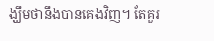ង្ឃឹមថានឹងបានគេងវិញ។ តែគួរ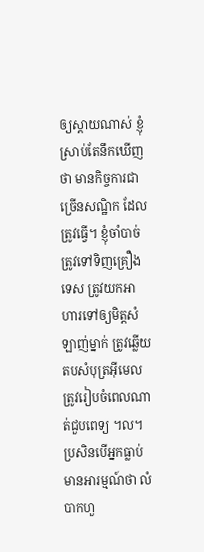ឲ្យស្តាយណាស់ ខ្ញុំស្រាប់តែនឹកឃើញថា មានកិច្ចការជាច្រើនសណ្ឋិក ដែលត្រូវធ្វើ។ ខ្ញុំចាំបាច់ត្រូវទៅទិញគ្រឿងទេស ត្រូវយកអាហារទៅឲ្យមិត្តសំឡាញ់ម្នាក់ ត្រូវឆ្លើយតបសំបុត្រអ៊ីមេល ត្រូវរៀបចំពេលណាត់ជួបពេទ្យ ។ល។
ប្រសិនបើអ្នកធ្លាប់មានអារម្មណ៍ថា លំបាកហួ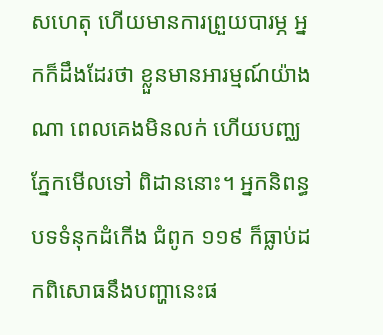សហេតុ ហើយមានការព្រួយបារម្ភ អ្នកក៏ដឹងដែរថា ខ្លួនមានអារម្មណ៍យ៉ាងណា ពេលគេងមិនលក់ ហើយបញ្ឈភ្នែកមើលទៅ ពិដាននោះ។ អ្នកនិពន្ធបទទំនុកដំកើង ជំពូក ១១៩ ក៏ធ្លាប់ដកពិសោធនឹងបញ្ហានេះផ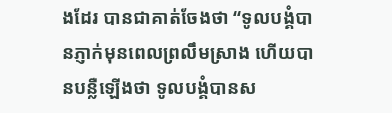ងដែរ បានជាគាត់ចែងថា “ទូលបង្គំបានភ្ញាក់មុនពេលព្រលឹមស្រាង ហើយបានបន្លឺឡើងថា ទូលបង្គំបានស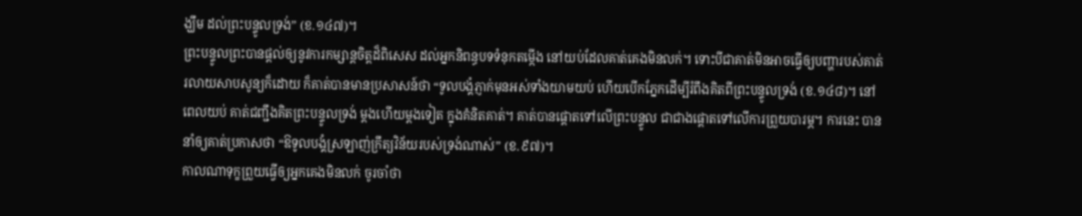ង្ឃឹម ដល់ព្រះបន្ទូលទ្រង់” (ខ.១៤៧)។
ព្រះបន្ទូលព្រះបានផ្តល់ឲ្យនូវការកម្សាន្តចិត្តដ៏ពិសេស ដល់អ្នកនិពន្ធបទទំនុកតម្កើង នៅយប់ដែលគាត់គេងមិនលក់។ ទោះបីជាគាត់មិនអាចធ្វើឲ្យបញ្ហារបស់គាត់រលាយសាបសូន្យក៏ដោយ ក៏គាត់បានមានប្រសាសន៍ថា “ទូលបង្គំភ្ញាក់មុនអស់ទាំងយាមយប់ ហើយបើកភ្នែកដើម្បីរំពឹងគិតពីព្រះបន្ទូលទ្រង់ (ខ.១៤៨)។ នៅពេលយប់ គាត់ជញ្ជឹងគិតព្រះបន្ទូលទ្រង់ ម្តងហើយម្តងទៀត ក្នុងគំនិតគាត់។ គាត់បានផ្តោតទៅលើព្រះបន្ទូល ជាជាងផ្តោតទៅលើការព្រួយបារម្ភ។ ការនេះ បាននាំឲ្យគាត់ប្រកាសថា “ឱទូលបង្គំស្រឡាញ់ក្រឹត្យវិន័យរបស់ទ្រង់ណាស់” (ខ.៩៧)។
កាលណាទុក្ខព្រួយធ្វើឲ្យអ្នកគេងមិនលក់ ចូរចាំថា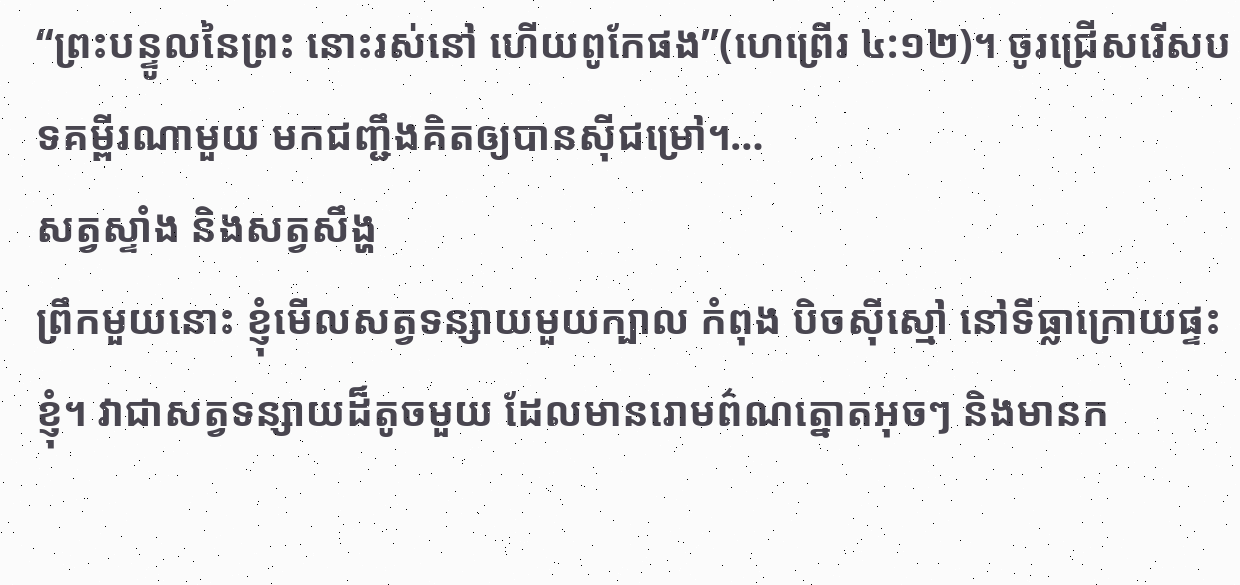“ព្រះបន្ទូលនៃព្រះ នោះរស់នៅ ហើយពូកែផង”(ហេព្រើរ ៤:១២)។ ចូរជ្រើសរើសបទគម្ពីរណាមួយ មកជញ្ជឹងគិតឲ្យបានស៊ីជម្រៅ។…
សត្វស្ទាំង និងសត្វសឹង្ហ
ព្រឹកមួយនោះ ខ្ញុំមើលសត្វទន្សាយមួយក្បាល កំពុង បិចស៊ីស្មៅ នៅទីធ្លាក្រោយផ្ទះខ្ញុំ។ វាជាសត្វទន្សាយដ៏តូចមួយ ដែលមានរោមព៌ណត្នោតអុចៗ និងមានក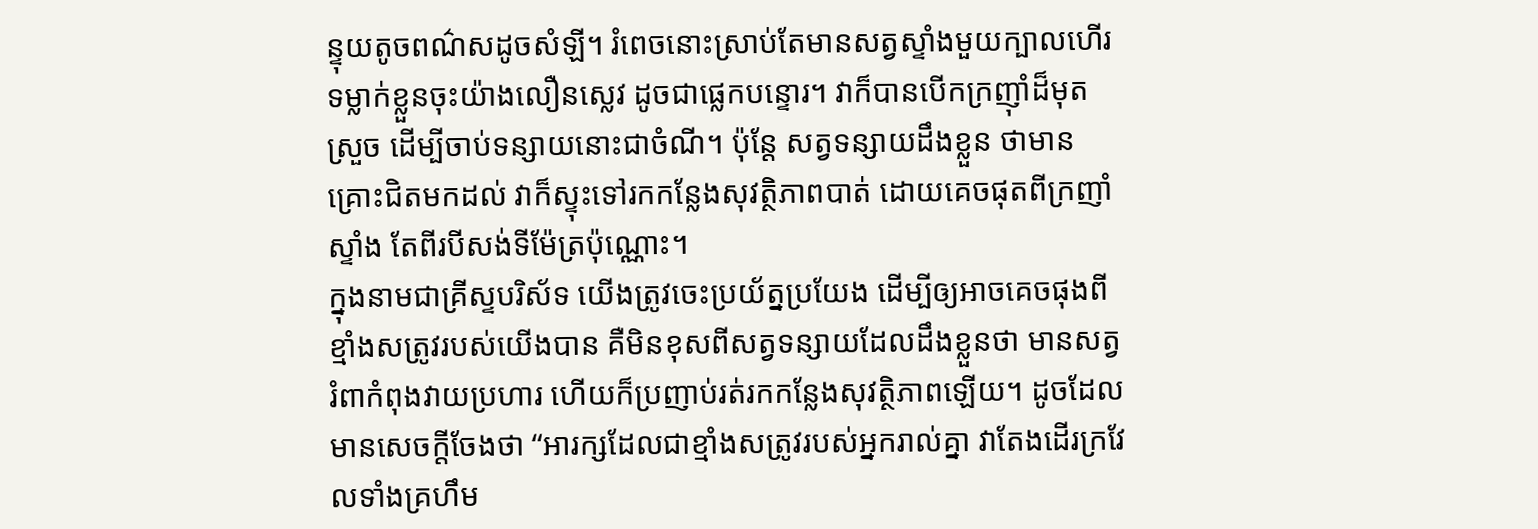ន្ទុយតូចពណ៌សដូចសំឡី។ រំពេចនោះស្រាប់តែមានសត្វស្ទាំងមួយក្បាលហើរទម្លាក់ខ្លួនចុះយ៉ាងលឿនស្លេវ ដូចជាផ្លេកបន្ទោរ។ វាក៏បានបើកក្រញ៉ាំដ៏មុតស្រួច ដើម្បីចាប់ទន្សាយនោះជាចំណី។ ប៉ុន្តែ សត្វទន្សាយដឹងខ្លួន ថាមានគ្រោះជិតមកដល់ វាក៏ស្ទុះទៅរកកន្លែងសុវត្ថិភាពបាត់ ដោយគេចផុតពីក្រញាំស្ទាំង តែពីរបីសង់ទីម៉ែត្រប៉ុណ្ណោះ។
ក្នុងនាមជាគ្រីស្ទបរិស័ទ យើងត្រូវចេះប្រយ័ត្នប្រយែង ដើម្បីឲ្យអាចគេចផុងពីខ្មាំងសត្រូវរបស់យើងបាន គឺមិនខុសពីសត្វទន្សាយដែលដឹងខ្លួនថា មានសត្វរំពាកំពុងវាយប្រហារ ហើយក៏ប្រញាប់រត់រកកន្លែងសុវត្ថិភាពឡើយ។ ដូចដែលមានសេចក្តីចែងថា “អារក្សដែលជាខ្មាំងសត្រូវរបស់អ្នករាល់គ្នា វាតែងដើរក្រវែលទាំងគ្រហឹម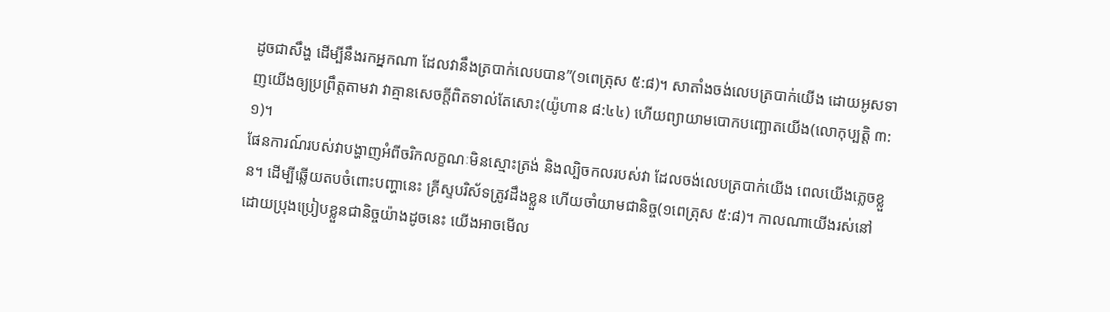ដូចជាសឹង្ហ ដើម្បីនឹងរកអ្នកណា ដែលវានឹងត្របាក់លេបបាន”(១ពេត្រុស ៥:៨)។ សាតាំងចង់លេបត្របាក់យើង ដោយអូសទាញយើងឲ្យប្រព្រឹត្តតាមវា វាគ្មានសេចក្តីពិតទាល់តែសោះ(យ៉ូហាន ៨:៤៤) ហើយព្យាយាមបោកបញ្ឆោតយើង(លោកុប្បត្តិ ៣:១)។
ផែនការណ៍របស់វាបង្ហាញអំពីចរិកលក្ខណៈមិនស្មោះត្រង់ និងល្បិចកលរបស់វា ដែលចង់លេបត្របាក់យើង ពេលយើងភ្លេចខ្លួន។ ដើម្បីឆ្លើយតបចំពោះបញ្ហានេះ គ្រីស្ទបរិស័ទត្រូវដឹងខ្លួន ហើយចាំយាមជានិច្ច(១ពេត្រុស ៥:៨)។ កាលណាយើងរស់នៅដោយប្រុងប្រៀបខ្លួនជានិច្ចយ៉ាងដូចនេះ យើងអាចមើល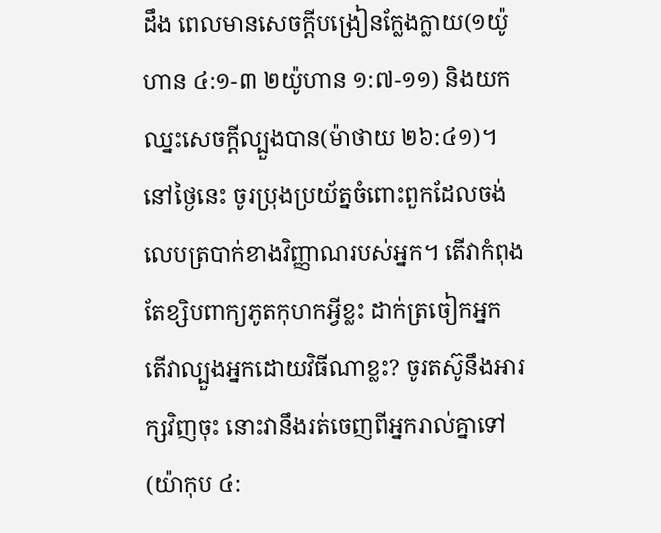ដឹង ពេលមានសេចក្តីបង្រៀនក្លែងក្លាយ(១យ៉ូហាន ៤:១-៣ ២យ៉ូហាន ១:៧-១១) និងយកឈ្នះសេចក្តីល្បួងបាន(ម៉ាថាយ ២៦:៤១)។ នៅថ្ងៃនេះ ចូរប្រុងប្រយ័ត្នចំពោះពួកដែលចង់លេបត្របាក់ខាងវិញ្ញាណរបស់អ្នក។ តើវាកំពុងតែខ្សិបពាក្យភូតកុហកអ្វីខ្លះ ដាក់ត្រចៀកអ្នក តើវាល្បួងអ្នកដោយវិធីណាខ្លះ? ចូរតស៊ូនឹងអារក្សវិញចុះ នោះវានឹងរត់ចេញពីអ្នករាល់គ្នាទៅ(យ៉ាកុប ៤: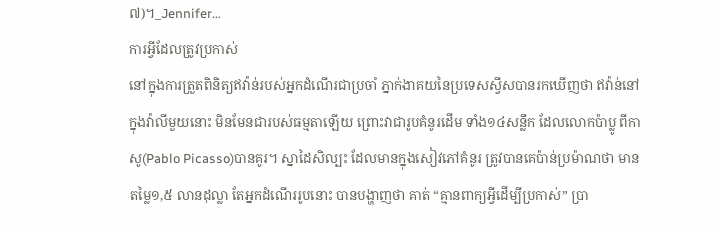៧)។_Jennifer…
ការអ្វីដែលត្រូវប្រកាស់
នៅក្នុងការត្រួតពិនិត្យឥវ៉ាន់របស់អ្នកដំណើរជាប្រចាំ ភ្នាក់ងាគយនៃប្រទេសស្វីសបានរកឃើញថា ឥវ៉ាន់នៅក្នុងវ៉ាលីមួយនោះ មិនមែនជារបស់ធម្មតាឡើយ ព្រោះវាជារូបគំនូរដើម ទាំង១៤សន្លឹក ដែលលោកប៉ាប្លូ ពីកាសូ(Pablo Picasso)បានគូរ។ ស្នាដៃសិល្បះ ដែលមានក្នុងសៀវភៅគំនូរ ត្រូវបានគេប៉ាន់ប្រម៉ាណថា មានតម្លៃ១,៥ លានដុល្លា តែអ្នកដំណើររូបនោះ បានបង្ហាញថា គាត់ “គ្មានពាក្យអ្វីដើម្បីប្រកាស់” ប្រា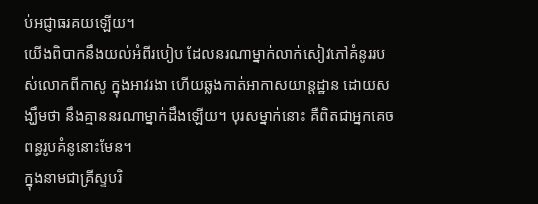ប់អជ្ញាធរគយឡើយ។
យើងពិបាកនឹងយល់អំពីរបៀប ដែលនរណាម្នាក់លាក់សៀវភៅគំនូររបស់លោកពីកាសូ ក្នុងអាវរងា ហើយឆ្លងកាត់អាកាសយាន្តដ្ឋាន ដោយសង្ឃឹមថា នឹងគ្មាននរណាម្នាក់ដឹងឡើយ។ បុរសម្នាក់នោះ គឺពិតជាអ្នកគេចពន្ធរូបគំនូនោះមែន។
ក្នុងនាមជាគ្រីស្ទបរិ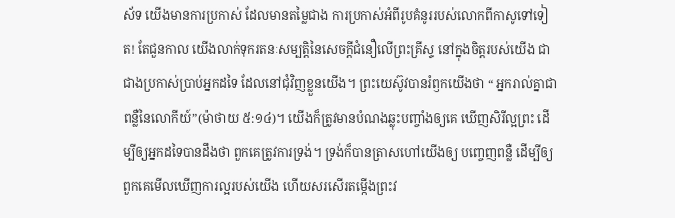ស័ទ យើងមានការប្រកាស់ ដែលមានតម្លៃជាង ការប្រកាស់អំពីរូបគំនូររបស់លោកពីកាសូទៅទៀត! តែជួនកាល យើងលាក់ទុករតនៈសម្បត្តិនៃសេចក្តីជំនឿលើព្រះគ្រីស្ទ នៅក្នុងចិត្តរបស់យើង ជាជាងប្រកាស់ប្រាប់អ្នកដទៃ ដែលនៅជុំវិញខ្លួនយើង។ ព្រះយេស៊ូវបានរំឭកយើងថា “ អ្នករាល់គ្នាជាពន្លឺនៃលោកីយ៍”(ម៉ាថាយ ៥:១៤)។ យើងក៏ត្រូវមានបំណងឆ្លុះបញ្ចាំងឲ្យគេ ឃើញសិរីល្អព្រះ ដើម្បីឲ្យអ្នកដទៃបានដឹងថា ពួកគេត្រូវការទ្រង់។ ទ្រង់ក៏បានត្រាសហៅយើងឲ្យ បញ្ចេញពន្លឺ ដើម្បីឲ្យពួកគេមើលឃើញការល្អរបស់យើង ហើយសរសើរតម្កើងព្រះវ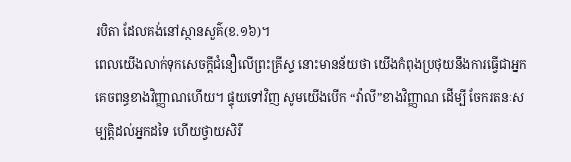របិតា ដែលគង់នៅស្ថានសួគ៌(ខ.១៦)។
ពេលយើងលាក់ទុកសេចក្តីជំនឿលើព្រះគ្រីស្ទ នោះមានន័យថា យើងកំពុងប្រថុយនឹងការធ្វើជាអ្នកគេចពន្ធខាងវិញ្ញាណហើយ។ ផ្ទុយទៅវិញ សូមយើងបើក “វ៉ាលី”ខាងវិញ្ញាណ ដើម្បី ចែករតនៈសម្បត្តិដល់អ្នកដទៃ ហើយថ្វាយសិរី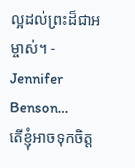ល្អដល់ព្រះដ៏ជាអម្ចាស់។ - Jennifer Benson…
តើខ្ញុំអាចទុកចិត្ត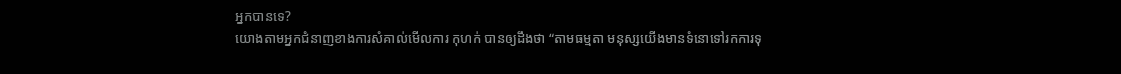អ្នកបានទេ?
យោងតាមអ្នកជំនាញខាងការសំគាល់មើលការ កុហក់ បានឲ្យដឹងថា “តាមធម្មតា មនុស្សយើងមានទំនោទៅរកការទុ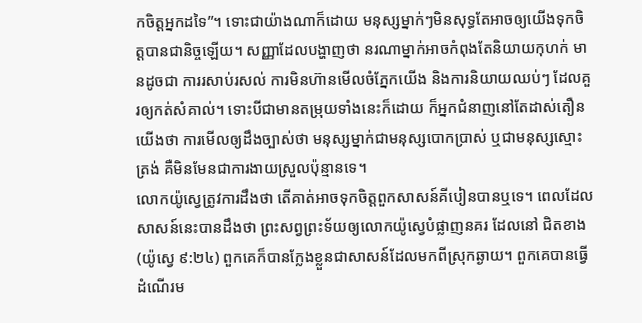កចិត្តអ្នកដទៃ”។ ទោះជាយ៉ាងណាក៏ដោយ មនុស្សម្នាក់ៗមិនសុទ្ធតែអាចឲ្យយើងទុកចិត្តបានជានិច្ចឡើយ។ សញ្ញាដែលបង្ហាញថា នរណាម្នាក់អាចកំពុងតែនិយាយកុហក់ មានដូចជា ការរសាប់រសល់ ការមិនហ៊ានមើលចំភ្នែកយើង និងការនិយាយឈប់ៗ ដែលគួរឲ្យកត់សំគាល់។ ទោះបីជាមានតម្រុយទាំងនេះក៏ដោយ ក៏អ្នកជំនាញនៅតែដាស់តឿនយើងថា ការមើលឲ្យដឹងច្បាស់ថា មនុស្សម្នាក់ជាមនុស្សបោកប្រាស់ ឬជាមនុស្សស្មោះត្រង់ គឺមិនមែនជាការងាយស្រួលប៉ុន្មានទេ។
លោកយ៉ូស្វេត្រូវការដឹងថា តើគាត់អាចទុកចិត្តពួកសាសន៍គីបៀនបានឬទេ។ ពេលដែលសាសន៍នេះបានដឹងថា ព្រះសព្វព្រះទ័យឲ្យលោកយ៉ូស្វេបំផ្លាញនគរ ដែលនៅ ជិតខាង(យ៉ូស្វេ ៩:២៤) ពួកគេក៏បានក្លែងខ្លួនជាសាសន៍ដែលមកពីស្រុកឆ្ងាយ។ ពួកគេបានធ្វើដំណើរម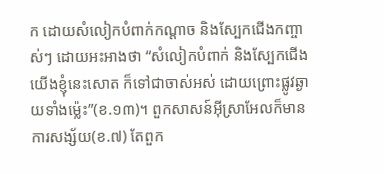ក ដោយសំលៀកបំពាក់កណ្តាច និងស្បែកជើងកញ្ចាស់ៗ ដោយអះអាងថា “សំលៀកបំពាក់ និងស្បែកជើងយើងខ្ញុំនេះសោត ក៏ទៅជាចាស់អស់ ដោយព្រោះផ្លូវឆ្ងាយទាំងម៉្លេះ”(ខ.១៣)។ ពួកសាសន៍អ៊ីស្រាអែលក៏មានការសង្ស័យ(ខ.៧) តែពួក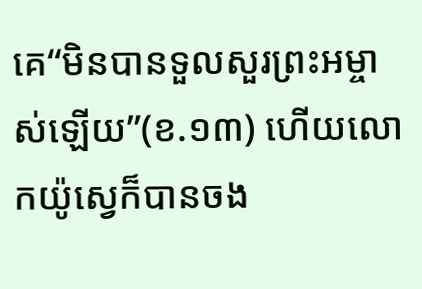គេ“មិនបានទួលសួរព្រះអម្ចាស់ឡើយ”(ខ.១៣) ហើយលោកយ៉ូស្វេក៏បានចង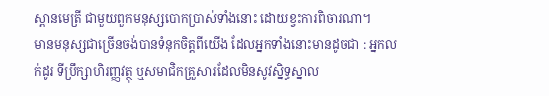ស្ពានមេត្រី ជាមួយពួកមនុស្សបោកប្រាស់ទាំងនោះ ដោយខ្វះការពិចារណា។
មានមនុស្សជាច្រើនចង់បានទំនុកចិត្តពីយើង ដែលអ្នកទាំងនោះមានដូចជា : អ្នកលក់ដូរ ទីប្រឹក្សាហិរញ្ញវត្ថុ ឬសមាជិកគ្រួសារដែលមិនសូវស្និទ្ធស្នាល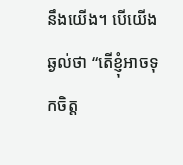នឹងយើង។ បើយើងឆ្ងល់ថា “តើខ្ញុំអាចទុកចិត្ត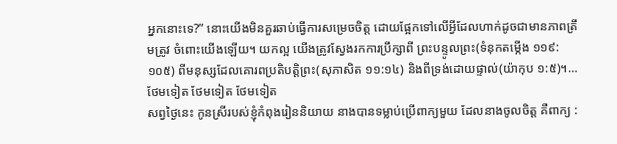អ្នកនោះទេ?” នោះយើងមិនគួរឆាប់ធ្វើការសម្រេចចិត្ត ដោយផ្អែកទៅលើអ្វីដែលហាក់ដូចជាមានភាពត្រឹមត្រូវ ចំពោះយើងឡើយ។ យកល្អ យើងត្រូវស្វែងរកការប្រឹក្សាពី ព្រះបន្ទូលព្រះ(ទំនុកតម្កើង ១១៩:១០៥) ពីមនុស្សដែលគោរពប្រតិបត្តិព្រះ(សុភាសិត ១១:១៤) និងពីទ្រង់ដោយផ្ទាល់(យ៉ាកុប ១:៥)។…
ថែមទៀត ថែមទៀត ថែមទៀត
សព្វថ្ងៃនេះ កូនស្រីរបស់ខ្ញុំកំពុងរៀននិយាយ នាងបានទម្លាប់ប្រើពាក្យមួយ ដែលនាងចូលចិត្ត គឺពាក្យ :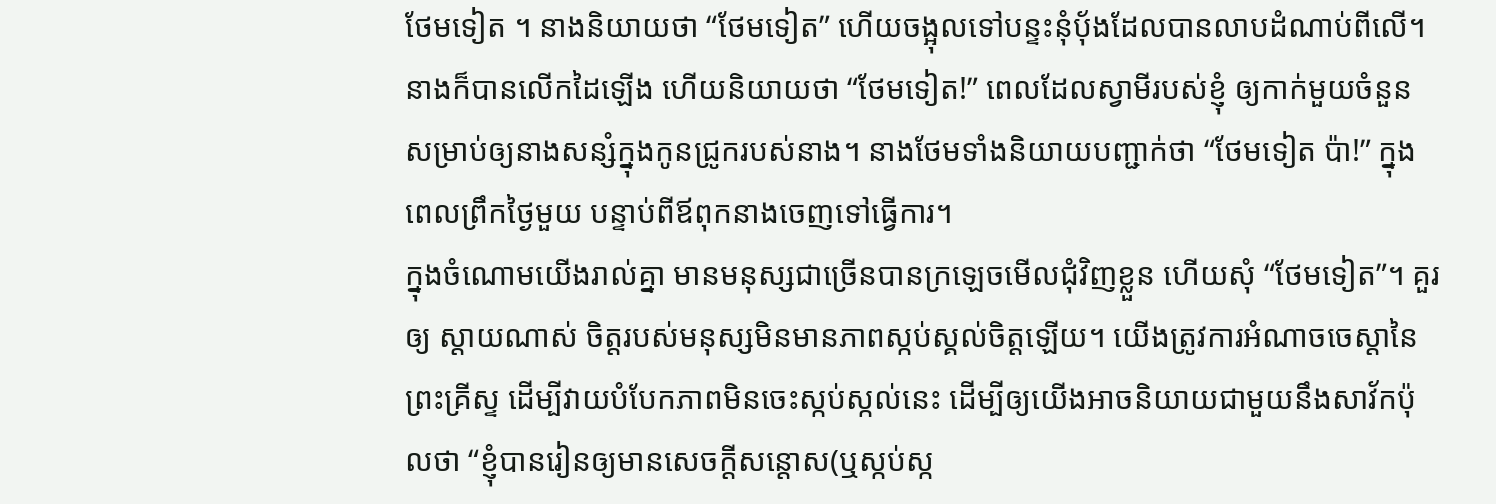ថែមទៀត ។ នាងនិយាយថា “ថែមទៀត” ហើយចង្អុលទៅបន្ទះនុំប៉័ងដែលបានលាបដំណាប់ពីលើ។ នាងក៏បានលើកដៃឡើង ហើយនិយាយថា “ថែមទៀត!” ពេលដែលស្វាមីរបស់ខ្ញុំ ឲ្យកាក់មួយចំនួន សម្រាប់ឲ្យនាងសន្សំក្នុងកូនជ្រូករបស់នាង។ នាងថែមទាំងនិយាយបញ្ជាក់ថា “ថែមទៀត ប៉ា!” ក្នុងពេលព្រឹកថ្ងៃមួយ បន្ទាប់ពីឪពុកនាងចេញទៅធ្វើការ។
ក្នុងចំណោមយើងរាល់គ្នា មានមនុស្សជាច្រើនបានក្រឡេចមើលជុំវិញខ្លួន ហើយសុំ “ថែមទៀត”។ គួរឲ្យ ស្តាយណាស់ ចិត្តរបស់មនុស្សមិនមានភាពស្កប់ស្គល់ចិត្តឡើយ។ យើងត្រូវការអំណាចចេស្តានៃព្រះគ្រីស្ទ ដើម្បីវាយបំបែកភាពមិនចេះស្កប់ស្កល់នេះ ដើម្បីឲ្យយើងអាចនិយាយជាមួយនឹងសាវ័កប៉ុលថា “ខ្ញុំបានរៀនឲ្យមានសេចក្តីសន្តោស(ឬស្កប់ស្ក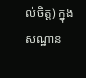ល់ចិត្ត) ក្នុងសណ្ឋាន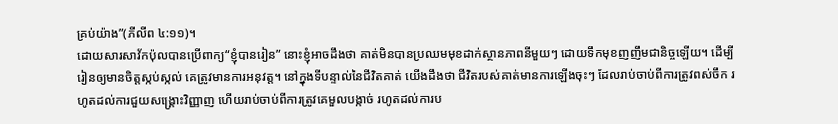គ្រប់យ៉ាង”(ភីលីព ៤:១១)។
ដោយសារសាវ័កប៉ុលបានប្រើពាក្យ“ខ្ញុំបានរៀន” នោះខ្ញុំអាចដឹងថា គាត់មិនបានប្រឈមមុខដាក់ស្ថានភាពនីមួយៗ ដោយទឹកមុខញញឹមជានិច្ចឡើយ។ ដើម្បីរៀនឲ្យមានចិត្តស្កប់ស្កល់ គេត្រូវមានការអនុវត្ត។ នៅក្នុងទីបន្ទាល់នៃជីវិតគាត់ យើងដឹងថា ជីវិតរបស់គាត់មានការឡើងចុះៗ ដែលរាប់ចាប់ពីការត្រូវពស់ចឹក រហូតដល់ការជួយសង្គ្រោះវិញ្ញាញ ហើយរាប់ចាប់ពីការត្រូវគេមួលបង្កាច់ រហូតដល់ការប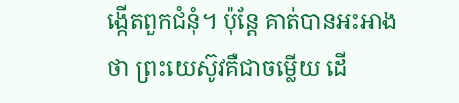ង្កើតពួកជំនុំ។ ប៉ុន្តែ គាត់បានអះអាងថា ព្រះយេស៊ូវគឺជាចម្លើយ ដើ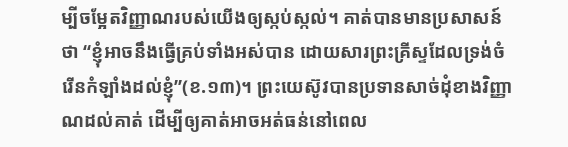ម្បីចម្អែតវិញ្ញាណរបស់យើងឲ្យស្កប់ស្កល់។ គាត់បានមានប្រសាសន៍ថា “ខ្ញុំអាចនឹងធ្វើគ្រប់ទាំងអស់បាន ដោយសារព្រះគ្រីស្ទដែលទ្រង់ចំរើនកំឡាំងដល់ខ្ញុំ”(ខ.១៣)។ ព្រះយេស៊ូវបានប្រទានសាច់ដុំខាងវិញ្ញាណដល់គាត់ ដើម្បីឲ្យគាត់អាចអត់ធន់នៅពេល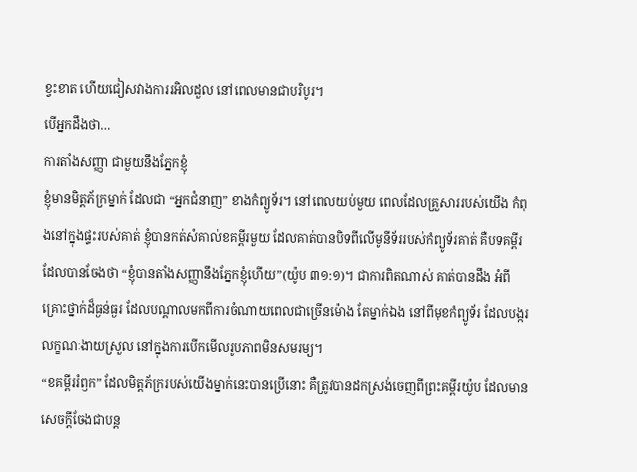ខ្វះខាត ហើយជៀសវាងការរអិលដួល នៅពេលមានជាបរិបូរ។
បើអ្នកដឹងថា…
ការតាំងសញ្ញា ជាមួយនឹងភ្នែកខ្ញុំ
ខ្ញុំមានមិត្តភ័ក្រម្នាក់ ដែលជា “អ្នកជំនាញ” ខាងកំព្យូទ័រ។ នៅពេលយប់មួយ ពេលដែលគ្រួសាររបស់យើង កំពុងនៅក្នុងផ្ទះរបស់គាត់ ខ្ញុំបានកត់សំគាល់ខគម្ពីរមួយ ដែលគាត់បានបិទពីលើមូនីទ័ររបស់កំព្យូទ័រគាត់ គឺបទគម្ពីរដែលបានចែងថា “ខ្ញុំបានតាំងសញ្ញានឹងភ្នែកខ្ញុំហើយ”(យ៉ូប ៣១:១)។ ជាការពិតណាស់ គាត់បានដឹង អំពីគ្រោះថ្នាក់ដ៏ធ្ងន់ធ្ងរ ដែលបណ្តាលមកពីការចំណាយពេលជាច្រើនម៉ោង តែម្នាក់ឯង នៅពីមុខកំព្យូទ័រ ដែលបង្ករលក្ខណៈងាយស្រួល នៅក្នុងការបើកមើលរូបភាពមិនសមរម្យ។
“ខគម្ពីររំឭក” ដែលមិត្តភ័ក្ររបស់យើងម្នាក់នេះបានប្រើនោះ គឺត្រូវបានដកស្រង់ចេញពីព្រះគម្ពីរយ៉ូប ដែលមានសេចក្តីចែងជាបន្ត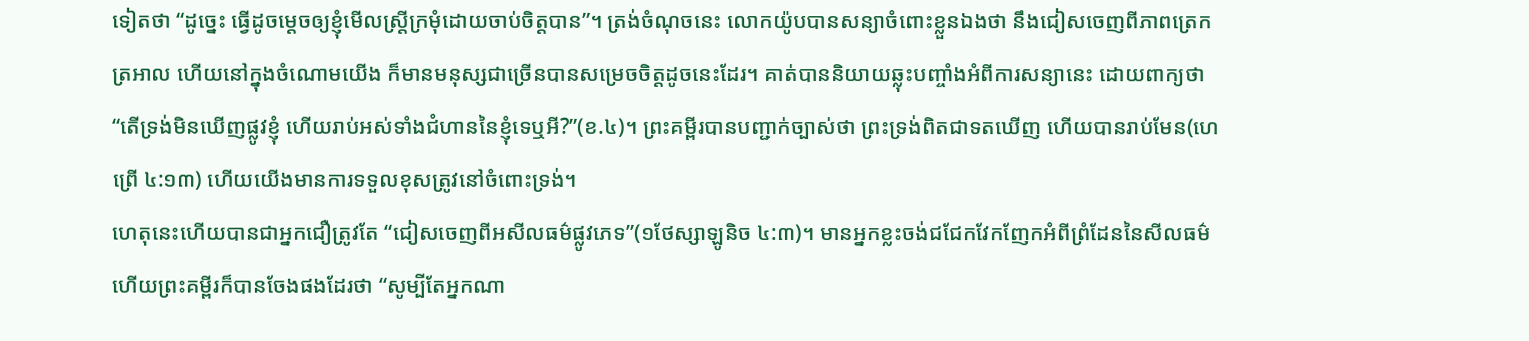ទៀតថា “ដូច្នេះ ធ្វើដូចម្តេចឲ្យខ្ញុំមើលស្ត្រីក្រមុំដោយចាប់ចិត្តបាន”។ ត្រង់ចំណុចនេះ លោកយ៉ូបបានសន្យាចំពោះខ្លួនឯងថា នឹងជៀសចេញពីភាពត្រេកត្រអាល ហើយនៅក្នុងចំណោមយើង ក៏មានមនុស្សជាច្រើនបានសម្រេចចិត្តដូចនេះដែរ។ គាត់បាននិយាយឆ្លុះបញ្ចាំងអំពីការសន្យានេះ ដោយពាក្យថា “តើទ្រង់មិនឃើញផ្លូវខ្ញុំ ហើយរាប់អស់ទាំងជំហាននៃខ្ញុំទេឬអី?”(ខ.៤)។ ព្រះគម្ពីរបានបញ្ជាក់ច្បាស់ថា ព្រះទ្រង់ពិតជាទតឃើញ ហើយបានរាប់មែន(ហេព្រើ ៤:១៣) ហើយយើងមានការទទួលខុសត្រូវនៅចំពោះទ្រង់។
ហេតុនេះហើយបានជាអ្នកជឿត្រូវតែ “ជៀសចេញពីអសីលធម៌ផ្លូវភេទ”(១ថែស្សាឡូនិច ៤:៣)។ មានអ្នកខ្លះចង់ជជែកវែកញែកអំពីព្រំដែននៃសីលធម៌ ហើយព្រះគម្ពីរក៏បានចែងផងដែរថា “សូម្បីតែអ្នកណា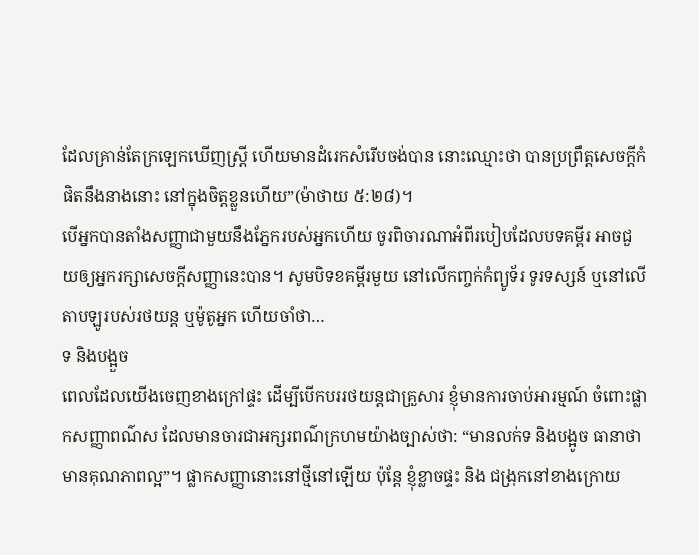ដែលគ្រាន់តែក្រឡេកឃើញស្ត្រី ហើយមានដំរេកសំរើបចង់បាន នោះឈ្មោះថា បានប្រព្រឹត្តសេចក្តីកំផិតនឹងនាងនោះ នៅក្នុងចិត្តខ្លួនហើយ”(ម៉ាថាយ ៥:២៨)។
បើអ្នកបានតាំងសញ្ញាជាមួយនឹងភ្នែករបស់អ្នកហើយ ចូរពិចារណាអំពីរបៀបដែលបទគម្ពីរ អាចជួយឲ្យអ្នករក្សាសេចក្តីសញ្ញានេះបាន។ សូមបិទខគម្ពីរមួយ នៅលើកញ្ចក់កំព្យូទ័រ ទូរទស្សន៍ ឬនៅលើតាបឡូរបស់រថយន្ត ឬម៉ូតូអ្នក ហើយចាំថា…
ទ និងបង្អួច
ពេលដែលយើងចេញខាងក្រៅផ្ទះ ដើម្បីបើកបររថយន្តជាគ្រួសារ ខ្ញុំមានការចាប់អារម្មណ៍ ចំពោះផ្លាកសញ្ញាពណ៌ស ដែលមានចារជាអក្សរពណ៌ក្រហមយ៉ាងច្បាស់ថា: “មានលក់ទ និងបង្អូច ធានាថាមានគុណភាពល្អ”។ ផ្លាកសញ្ញានោះនៅថ្មីនៅឡើយ ប៉ុន្តែ ខ្ញុំខ្លាចផ្ទះ និង ជង្រុកនៅខាងក្រោយ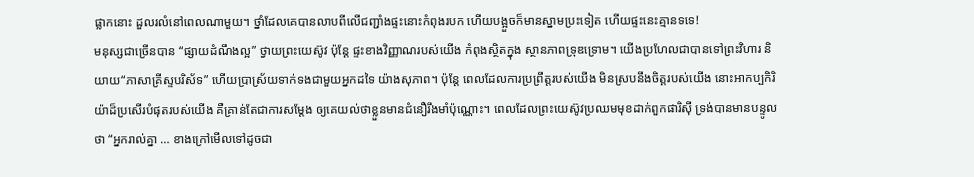ផ្លាកនោះ ដួលរលំនៅពេលណាមួយ។ ថ្នាំដែលគេបានលាបពីលើជញ្ជាំងផ្ទះនោះកំពុងរបក ហើយបង្អួចក៏មានស្នាមប្រះទៀត ហើយផ្ទះនេះគ្មានទទេ!
មនុស្សជាច្រើនបាន “ផ្សាយដំណឹងល្អ” ថ្វាយព្រះយេស៊ូវ ប៉ុន្តែ ផ្ទះខាងវិញ្ញាណរបស់យើង កំពុងស្ថិតក្នុង ស្ថានភាពទ្រុឌទ្រោម។ យើងប្រហែលជាបានទៅព្រះវិហារ និយាយ“ភាសាគ្រីស្ទបរិស័ទ” ហើយប្រាស្រ័យទាក់ទងជាមួយអ្នកដទៃ យ៉ាងសុភាព។ ប៉ុន្តែ ពេលដែលការប្រព្រឹត្តរបស់យើង មិនស្របនឹងចិត្តរបស់យើង នោះអាកប្បកិរិយ៉ាដ៏ប្រសើរបំផុតរបស់យើង គឺគ្រាន់តែជាការសម្តែង ឲ្យគេយល់ថាខ្លួនមានជំនឿរឹងមាំប៉ុណ្ណោះ។ ពេលដែលព្រះយេស៊ូវប្រឈមមុខដាក់ពួកផារិស៊ី ទ្រង់បានមានបន្ទូលថា “អ្នករាល់គ្នា … ខាងក្រៅមើលទៅដូចជា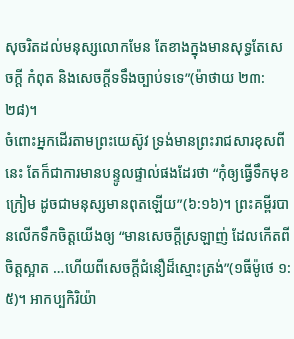សុចរិតដល់មនុស្សលោកមែន តែខាងក្នុងមានសុទ្ធតែសេចក្តី កំពុត និងសេចក្តីទទឹងច្បាប់ទទេ”(ម៉ាថាយ ២៣:២៨)។
ចំពោះអ្នកដើរតាមព្រះយេស៊ូវ ទ្រង់មានព្រះរាជសារខុសពីនេះ តែក៏ជាការមានបន្ទូលផ្ទាល់ផងដែរថា “កុំឲ្យធ្វើទឹកមុខក្រៀម ដូចជាមនុស្សមានពុតឡើយ”(៦:១៦)។ ព្រះគម្ពីរបានលើកទឹកចិត្តយើងឲ្យ “មានសេចក្តីស្រឡាញ់ ដែលកើតពីចិត្តស្អាត …ហើយពីសេចក្តីជំនឿដ៏ស្មោះត្រង់”(១ធីម៉ូថេ ១:៥)។ អាកប្បកិរិយ៉ា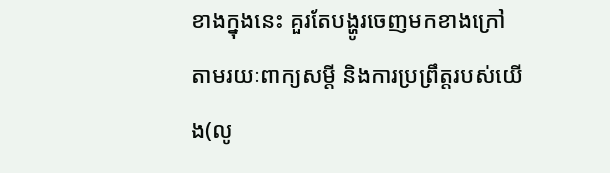ខាងក្នុងនេះ គួរតែបង្ហូរចេញមកខាងក្រៅ តាមរយៈពាក្យសម្តី និងការប្រព្រឹត្តរបស់យើង(លូ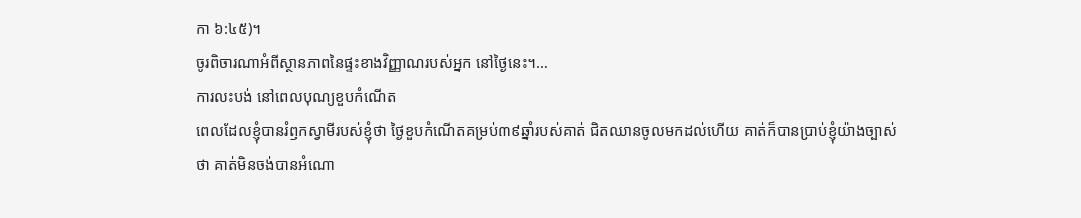កា ៦:៤៥)។
ចូរពិចារណាអំពីស្ថានភាពនៃផ្ទះខាងវិញ្ញាណរបស់អ្នក នៅថ្ងៃនេះ។…
ការលះបង់ នៅពេលបុណ្យខួបកំណើត
ពេលដែលខ្ញុំបានរំឭកស្វាមីរបស់ខ្ញុំថា ថ្ងៃខួបកំណើតគម្រប់៣៩ឆ្នាំរបស់គាត់ ជិតឈានចូលមកដល់ហើយ គាត់ក៏បានប្រាប់ខ្ញុំយ៉ាងច្បាស់ថា គាត់មិនចង់បានអំណោ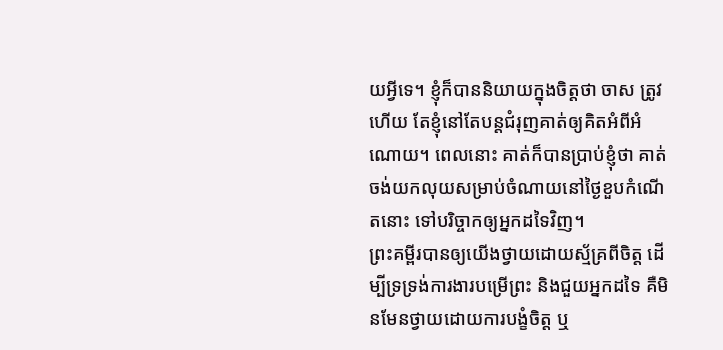យអ្វីទេ។ ខ្ញុំក៏បាននិយាយក្នុងចិត្តថា ចាស ត្រូវហើយ តែខ្ញុំនៅតែបន្តជំរុញគាត់ឲ្យគិតអំពីអំណោយ។ ពេលនោះ គាត់ក៏បានប្រាប់ខ្ញុំថា គាត់ចង់យកលុយសម្រាប់ចំណាយនៅថ្ងៃខួបកំណើតនោះ ទៅបរិច្ចាកឲ្យអ្នកដទៃវិញ។
ព្រះគម្ពីរបានឲ្យយើងថ្វាយដោយស្ម័គ្រពីចិត្ត ដើម្បីទ្រទ្រង់ការងារបម្រើព្រះ និងជួយអ្នកដទៃ គឺមិនមែនថ្វាយដោយការបង្ខំចិត្ត ឬ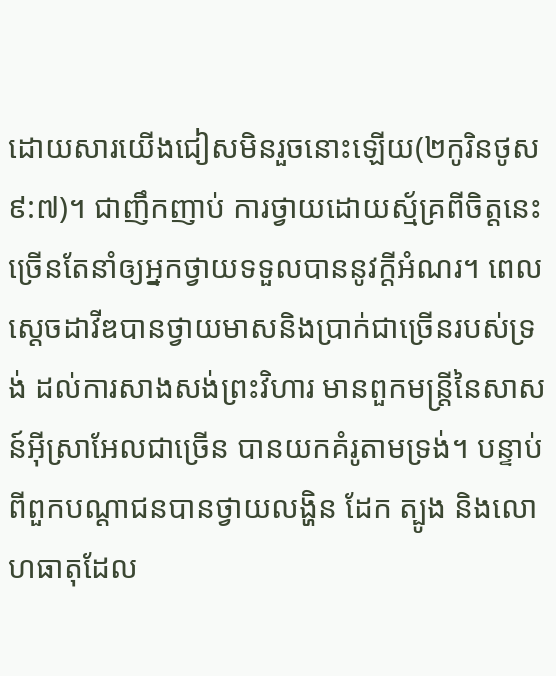ដោយសារយើងជៀសមិនរួចនោះឡើយ(២កូរិនថូស ៩:៧)។ ជាញឹកញាប់ ការថ្វាយដោយស្ម័គ្រពីចិត្តនេះច្រើនតែនាំឲ្យអ្នកថ្វាយទទួលបាននូវក្តីអំណរ។ ពេលស្តេចដាវីឌបានថ្វាយមាសនិងប្រាក់ជាច្រើនរបស់ទ្រង់ ដល់ការសាងសង់ព្រះវិហារ មានពួកមន្ត្រីនៃសាសន៍អ៊ីស្រាអែលជាច្រើន បានយកគំរូតាមទ្រង់។ បន្ទាប់ពីពួកបណ្តាជនបានថ្វាយលង្ហិន ដែក ត្បូង និងលោហធាតុដែល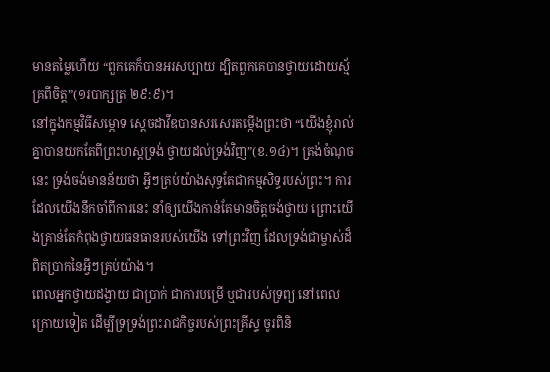មានតម្លៃហើយ “ពួកគេក៏បានអរសប្បាយ ដ្បិតពួកគេបានថ្វាយដោយស្ម័គ្រពីចិត្ត”(១របាក្សត្រ ២៩:៩)។
នៅក្នុងកម្មវិធីសម្ភោទ ស្តេចដាវីឌបានសរសេរតម្កើងព្រះថា “យើងខ្ញុំរាល់គ្នាបានយកតែពីព្រះហស្តទ្រង់ ថ្វាយដល់ទ្រង់វិញ”(ខ.១៤)។ ត្រង់ចំណុចនេះ ទ្រង់ចង់មានន័យថា អ្វីៗគ្រប់យ៉ាងសុទ្ធតែជាកម្មសិទ្ធរបស់ព្រះ។ ការដែលយើងនឹកចាំពីការនេះ នាំឲ្យយើងកាន់តែមានចិត្តចង់ថ្វាយ ព្រោះយើងគ្រាន់តែកំពុងថ្វាយធនធានរបស់យើង ទៅព្រះវិញ ដែលទ្រង់ជាម្ចាស់ដ៏ពិតប្រាកនៃអ្វីៗគ្រប់យ៉ាង។
ពេលអ្នកថ្វាយដង្វាយ ជាប្រាក់ ជាការបម្រើ ឬជារបស់ទ្រព្យ នៅពេលក្រោយទៀត ដើម្បីទ្រទ្រង់ព្រះរាជកិច្ចរបស់ព្រះគ្រីស្ទ ចូរពិនិ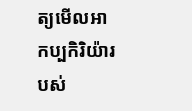ត្យមើលអាកប្បកិរិយ៉ារបស់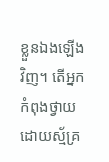ខ្លួនឯងឡើងវិញ។ តើអ្នកកំពុងថ្វាយដោយស្ម័គ្រ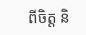ពីចិត្ត និ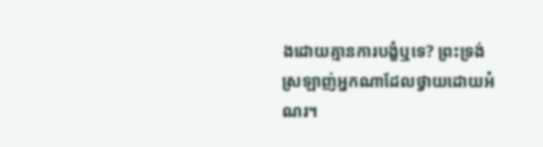ងដោយគ្មានការបង្ខំឬទេ? ព្រះទ្រង់ស្រឡាញ់អ្នកណាដែលថ្វាយដោយអំណរ។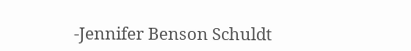-Jennifer Benson Schuldt